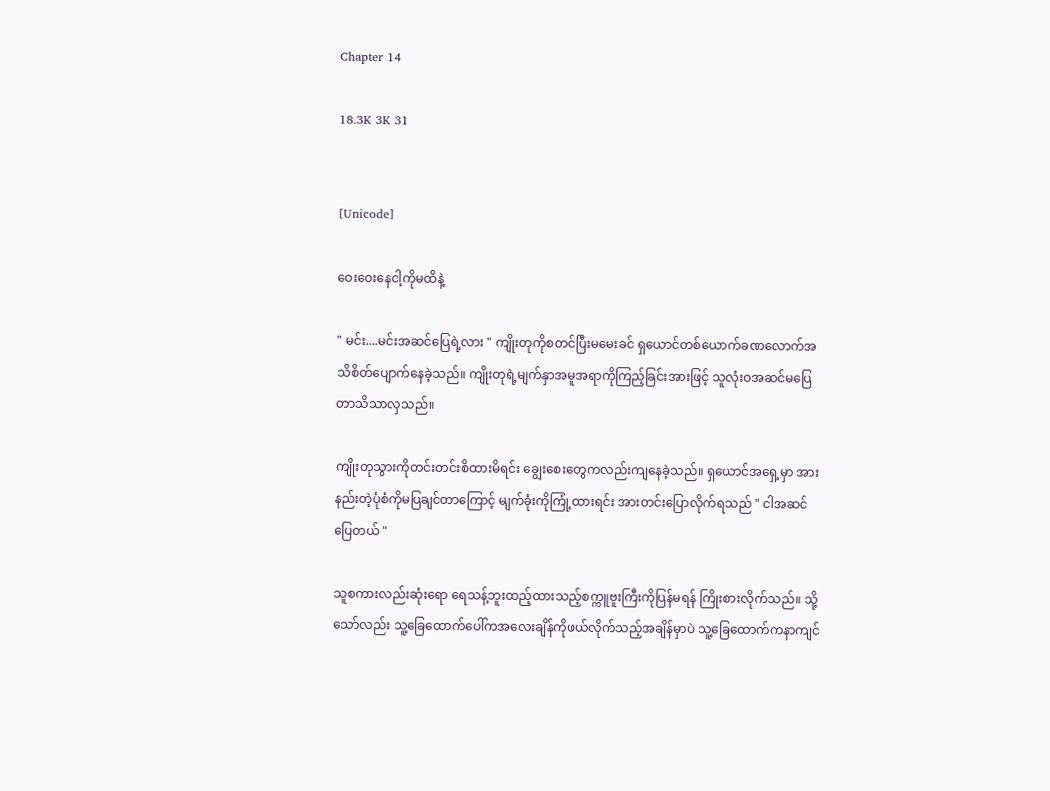Chapter 14

18.3K 3K 31


[Unicode]

ဝေးဝေးနေငါ့ကိုမထိနဲ့

" မင်း....မင်းအဆင်ပြေရဲ့လား " ကျိုးတုကိုစတင်ပြီးမမေးခင် ရှယောင်တစ်ယောက်ခဏလောက်အသိစိတ်ပျောက်နေခဲ့သည်။ ကျိုးတုရဲ့မျက်နှာအမူအရာကိုကြည့်ခြင်းအားဖြင့် သူလုံးဝအဆင်မပြေတာသိသာလှသည်။

ကျိုးတုသွားကိုတင်းတင်းစိထားမိရင်း ချွေးစေးတွေကလည်းကျနေခဲ့သည်။ ရှယောင်အရှေ့မှာ အားနည်းတဲ့ပုံစံကိုမပြချင်တာကြောင့် မျက်ခုံးကိုကြုံ့ထားရင်း အားတင်းပြောလိုက်ရသည် " ငါအဆင်ပြေတယ် "

သူစကားလည်းဆုံးရော ရေသန့်ဘူးထည့်ထားသည့်စက္ကူဗူးကြီးကိုပြန်မရန် ကြိုးစားလိုက်သည်။ သို့သော်လည်း သူ့ခြေထောက်ပေါ်ကအလေးချိန်ကိုဖယ်လိုက်သည့်အချိန်မှာပဲ သူ့ခြေထောက်ကနာကျင်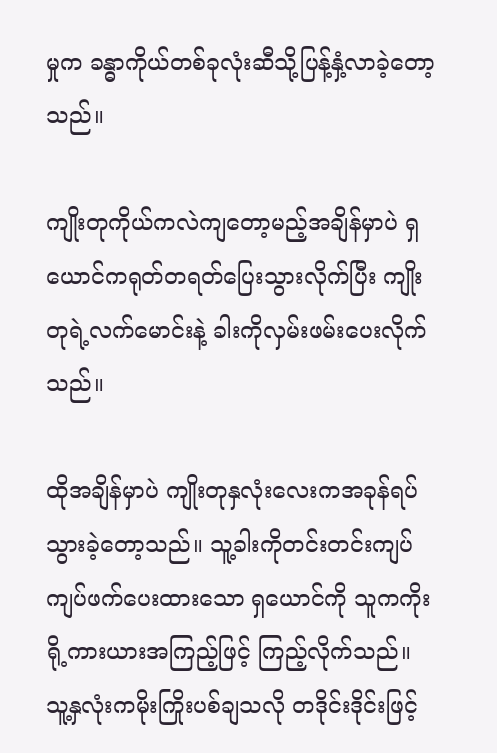မှုက ခန္ဓာကိုယ်တစ်ခုလုံးဆီသို့ပြန့်နှံ့လာခဲ့တော့သည်။

ကျိုးတုကိုယ်ကလဲကျတော့မည့်အချိန်မှာပဲ ရှယောင်ကရုတ်တရတ်ပြေးသွားလိုက်ပြီး ကျိုးတုရဲ့လက်မောင်းနဲ့ ခါးကိုလှမ်းဖမ်းပေးလိုက်သည်။

ထိုအချိန်မှာပဲ ကျိုးတုနှလုံးလေးကအခုန်ရပ်သွားခဲ့တော့သည်။ သူ့ခါးကိုတင်းတင်းကျပ်ကျပ်ဖက်ပေးထားသော ရှယောင်ကို သူကကိုးရို့ကားယားအကြည့်ဖြင့် ကြည့်လိုက်သည်။ သူ့နှလုံးကမိုးကြိုးပစ်ချသလို တဒိုင်းဒိုင်းဖြင့်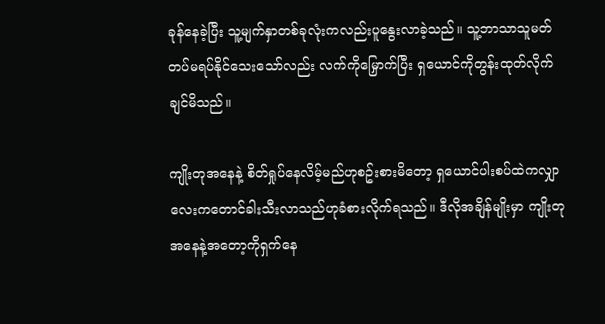ခုန်နေခဲ့ပြီး သူ့မျက်နှာတစ်ခုလုံးကလည်းပူနွေးလာခဲ့သည်။ သူ့ဘာသာသူမတ်တပ်မရပ်နိုင်သေးသော်လည်း လက်ကိုမြှောက်ပြီး ရှယောင်ကိုတွန်းထုတ်လိုက်ချင်မိသည်။

ကျိုးတုအနေနဲ့ စိတ်ရှုပ်နေလိမ့်မည်ဟုစဥ်းစားမိတော့ ရှယောင်ပါးစပ်ထဲကလျှာလေးကတောင်ခါးသီးလာသည်ဟုခံစားလိုက်ရသည်။ ဒီလိုအချိန်မျိုးမှာ ကျိုးတုအနေနဲ့အတော့ကိုရှက်နေ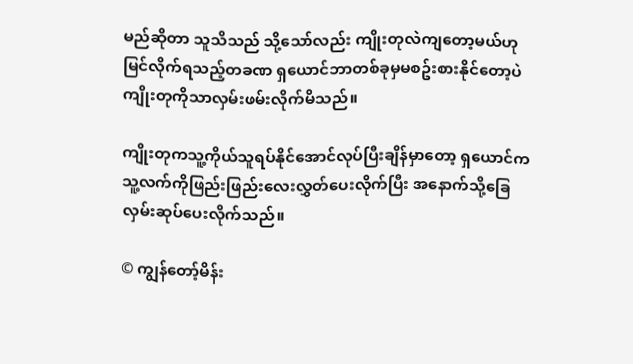မည်ဆိုတာ သူသိသည် သို့သော်လည်း ကျိုးတုလဲကျတော့မယ်ဟုမြင်လိုက်ရသည့်တခဏ ရှယောင်ဘာတစ်ခုမှမစဥ်းစားနိုင်တော့ပဲ ကျိုးတုကိုသာလှမ်းဖမ်းလိုက်မိသည်။

ကျိုးတုကသူ့ကိုယ်သူရပ်နိုင်အောင်လုပ်ပြီးချိန်မှာတော့ ရှယောင်ကသူ့လက်ကိုဖြည်းဖြည်းလေးလွှတ်ပေးလိုက်ပြီး အနောက်သို့ခြေလှမ်းဆုပ်ပေးလိုက်သည်။

© ကျွန်တော့်မိန်း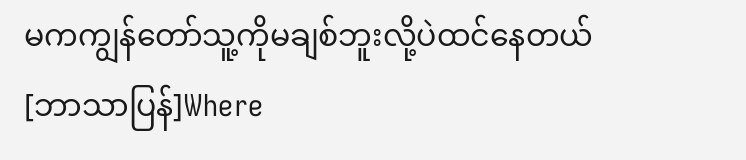မကကျွန်တော်သူ့ကိုမချစ်ဘူးလို့ပဲထင်နေတယ် [ဘာသာပြန်]Where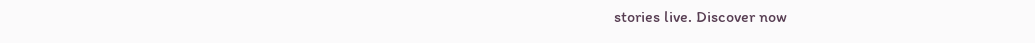stories live. Discover now